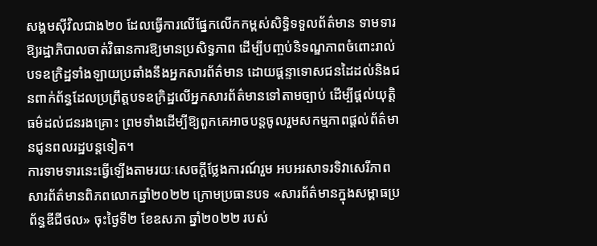សង្គមស៊ីវិលជាង២០ ដែលធ្វើការលើផ្នែកលើកកម្ពស់សិទ្ធិទទួលព័ត៌មាន ទាមទារឱ្យរដ្ឋាភិបាលចាត់វិធានការឱ្យមានប្រសិទ្ធភាព ដើម្បីបញ្ចប់និទណ្ឌភាពចំពោះរាល់បទឧក្រិដ្ឋទាំងឡាយប្រឆាំងនឹងអ្នកសារព័ត៌មាន ដោយផ្ដន្ទាទោសជនដៃដល់និងជនពាក់ព័ន្ធដែលប្រព្រឹត្តបទឧក្រិដ្ឋលើអ្នកសារព័ត៌មានទៅតាមច្បាប់ ដើម្បីផ្ដល់យុត្តិធម៌ដល់ជនរងគ្រោះ ព្រមទាំងដើម្បីឱ្យពួកគេអាចបន្តចូលរួមសកម្មភាពផ្ដល់ព័ត៌មានជូនពលរដ្ឋបន្តទៀត។
ការទាមទារនេះធ្វើឡើងតាមរយៈសេចក្ដីថ្លែងការណ៍រួម អបអរសាទរទិវាសេរីភាពសារព័ត៌មានពិភពលោកឆ្នាំ២០២២ ក្រោមប្រធានបទ «សារព័ត៌មានក្នុងសម្ពាធប្រព័ន្ធឌីជីថល» ចុះថ្ងៃទី២ ខែឧសភា ឆ្នាំ២០២២ របស់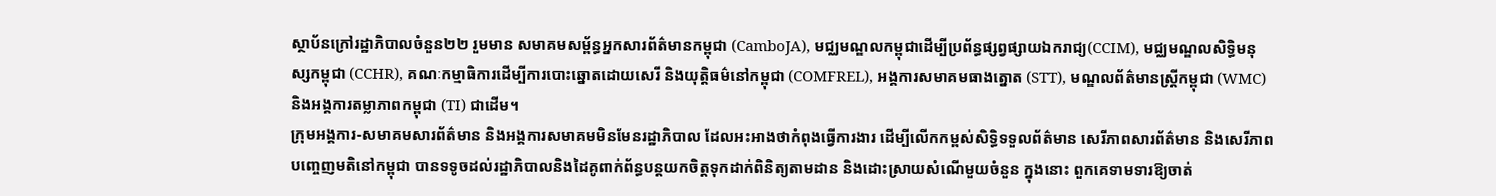ស្ថាប័នក្រៅរដ្ឋាភិបាលចំនួន២២ រួមមាន សមាគមសម្ព័ន្ធអ្នកសារព័ត៌មានកម្ពុជា (CamboJA), មជ្ឈមណ្ឌលកម្ពុជាដើម្បីប្រព័ន្ធផ្សព្វផ្សាយឯករាជ្យ(CCIM), មជ្ឈមណ្ឌលសិទ្ធិមនុស្សកម្ពុជា (CCHR), គណៈកម្មាធិការដើម្បីការបោះឆ្នោតដោយសេរី និងយុត្តិធម៌នៅកម្ពុជា (COMFREL), អង្គការសមាគមធាងត្នោត (STT), មណ្ឌលព័ត៌មានស្ត្រីកម្ពុជា (WMC) និងអង្គការតម្លាភាពកម្ពុជា (TI) ជាដើម។
ក្រុមអង្គការ-សមាគមសារព័ត៌មាន និងអង្គការសមាគមមិនមែនរដ្ឋាភិបាល ដែលអះអាងថាកំពុងធ្វើការងារ ដើម្បីលើកកម្ពស់សិទ្ធិទទួលព័ត៌មាន សេរីភាពសារព័ត៌មាន និងសេរីភាពបញ្ចេញមតិនៅកម្ពុជា បានទទូចដល់រដ្ឋាភិបាលនិងដៃគូពាក់ព័ន្ធបន្តយកចិត្តទុកដាក់ពិនិត្យតាមដាន និងដោះស្រាយសំណើមួយចំនួន ក្នុងនោះ ពួកគេទាមទារឱ្យចាត់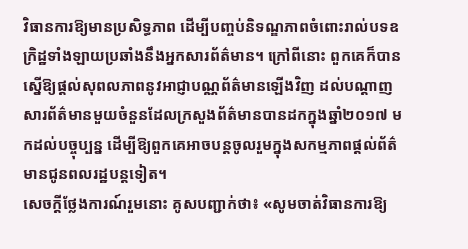វិធានការឱ្យមានប្រសិទ្ធភាព ដើម្បីបញ្ចប់និទណ្ឌភាពចំពោះរាល់បទឧក្រិដ្ឋទាំងឡាយប្រឆាំងនឹងអ្នកសារព័ត៌មាន។ ក្រៅពីនោះ ពួកគេក៏បានស្នើឱ្យផ្តល់សុពលភាពនូវអាជ្ញាបណ្ណព័ត៌មានឡើងវិញ ដល់បណ្ដាញសារព័ត៌មានមួយចំនួនដែលក្រសួងព័ត៌មានបានដកក្នុងឆ្នាំ២០១៧ មកដល់បច្ចុប្បន្ន ដើម្បីឱ្យពួកគេអាចបន្តចូលរួមក្នុងសកម្មភាពផ្តល់ព័ត៌មានជូនពលរដ្ឋបន្តទៀត។
សេចក្ដីថ្លែងការណ៍រួមនោះ គូសបញ្ជាក់ថា៖ «សូមចាត់វិធានការឱ្យ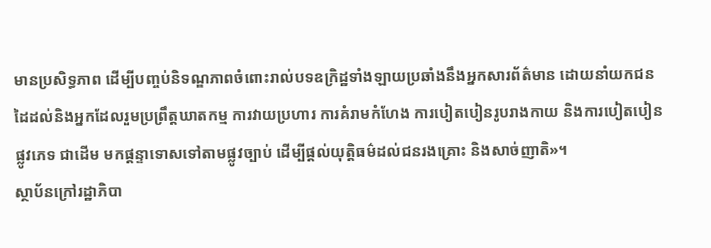មានប្រសិទ្ធភាព ដើម្បីបញ្ចប់និទណ្ឌភាពចំពោះរាល់បទឧក្រិដ្ឋទាំងឡាយប្រឆាំងនឹងអ្នកសារព័ត៌មាន ដោយនាំយកជនដៃដល់និងអ្នកដែលរួមប្រព្រឹត្តឃាតកម្ម ការវាយប្រហារ ការគំរាមកំហែង ការបៀតបៀនរូបរាងកាយ និងការបៀតបៀនផ្លូវភេទ ជាដើម មកផ្តន្ទាទោសទៅតាមផ្លូវច្បាប់ ដើម្បីផ្ដល់យុត្តិធម៌ដល់ជនរងគ្រោះ និងសាច់ញាតិ»។
ស្ថាប័នក្រៅរដ្ឋាភិបា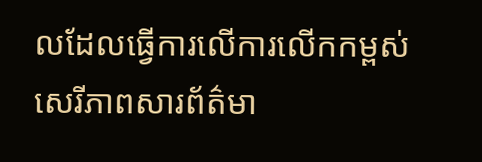លដែលធ្វើការលើការលើកកម្ពស់សេរីភាពសារព័ត៌មា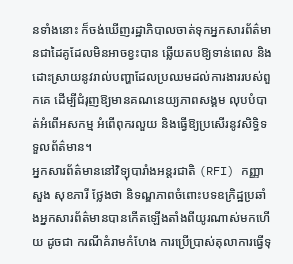នទាំងនោះ ក៏ចង់ឃើញរដ្ឋាភិបាលចាត់ទុកអ្នកសារព័ត៌មានជាដៃគូដែលមិនអាចខ្វះបាន ឆ្លើយតបឱ្យទាន់ពេល និងដោះស្រាយនូវរាល់បញ្ហាដែលប្រឈមដល់ការងាររបស់ពួកគេ ដើម្បីជំរុញឱ្យមានគណនេយ្យភាពសង្គម លុបបំបាត់អំពើអសកម្ម អំពើពុករលួយ និងធ្វើឱ្យប្រសើរនូវសិទ្ធិទទួលព័ត៌មាន។
អ្នកសារព័ត៌មាននៅវិទ្យុបារាំងអន្តរជាតិ (RFI) កញ្ញា សួង សុខភារី ថ្លែងថា និទណ្ឌភាពចំពោះបទឧក្រិដ្ឋប្រឆាំងអ្នកសារព័ត៌មានបានកើតឡើងតាំងពីយូរណាស់មកហើយ ដូចជា ករណីគំរាមកំហែង ការប្រើប្រាស់តុលាការធ្វើទុ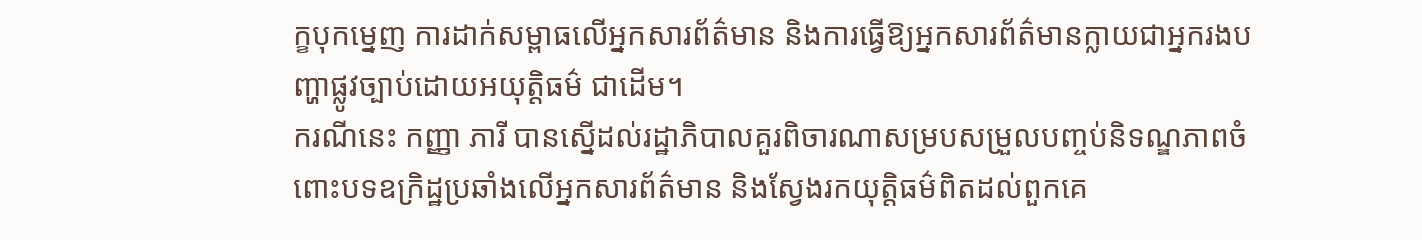ក្ខបុកម្នេញ ការដាក់សម្ពាធលើអ្នកសារព័ត៌មាន និងការធ្វើឱ្យអ្នកសារព័ត៌មានក្លាយជាអ្នករងបញ្ហាផ្លូវច្បាប់ដោយអយុត្តិធម៌ ជាដើម។
ករណីនេះ កញ្ញា ភារី បានស្នើដល់រដ្ឋាភិបាលគួរពិចារណាសម្របសម្រួលបញ្ចប់និទណ្ឌភាពចំពោះបទឧក្រិដ្ឋប្រឆាំងលើអ្នកសារព័ត៌មាន និងស្វែងរកយុត្តិធម៌ពិតដល់ពួកគេ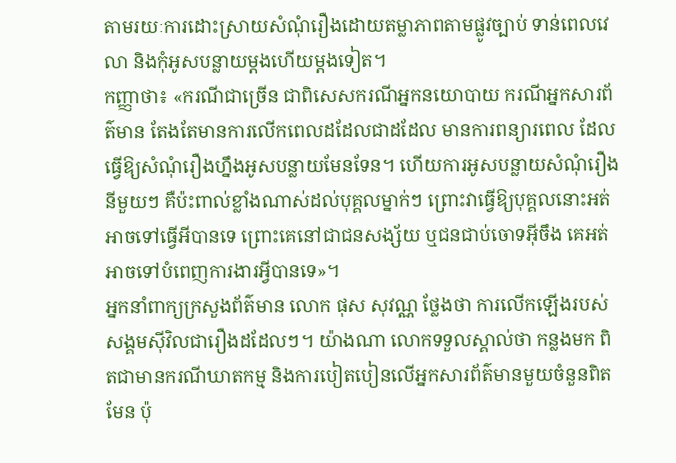តាមរយៈការដោះស្រាយសំណុំរឿងដោយតម្លាភាពតាមផ្លូវច្បាប់ ទាន់ពេលវេលា និងកុំអូសបន្លាយម្តងហើយម្តងទៀត។
កញ្ញាថា៖ «ករណីជាច្រើន ជាពិសេសករណីអ្នកនយោបាយ ករណីអ្នកសារព័ត៌មាន តែងតែមានការលើកពេលដដែលជាដដែល មានការពន្យារពេល ដែលធ្វើឱ្យសំណុំរឿងហ្នឹងអូសបន្លាយមែនទែន។ ហើយការអូសបន្លាយសំណុំរឿងនីមួយៗ គឺប៉ះពាល់ខ្លាំងណាស់ដល់បុគ្គលម្នាក់ៗ ព្រោះវាធ្វើឱ្យបុគ្គលនោះអត់អាចទៅធ្វើអីបានទេ ព្រោះគេនៅជាជនសង្ស័យ ឬជនជាប់ចោទអ៊ីចឹង គេអត់អាចទៅបំពេញការងារអ្វីបានទេ»។
អ្នកនាំពាក្យក្រសួងព័ត៌មាន លោក ផុស សុវណ្ណ ថ្លែងថា ការលើកឡើងរបស់សង្គមស៊ីវិលជារឿងដដែលៗ។ យ៉ាងណា លោកទទួលស្គាល់ថា កន្លងមក ពិតជាមានករណីឃាតកម្ម និងការបៀតបៀនលើអ្នកសារព័ត៌មានមួយចំនួនពិតមែន ប៉ុ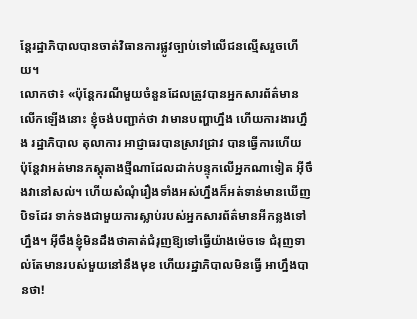ន្តែរដ្ឋាភិបាលបានចាត់វិធានការផ្លូវច្បាប់ទៅលើជនល្មើសរួចហើយ។
លោកថា៖ «ប៉ុន្តែករណីមួយចំនួនដែលត្រូវបានអ្នកសារព័ត៌មានលើកឡើងនោះ ខ្ញុំចង់បញ្ជាក់ថា វាមានបញ្ហាហ្នឹង ហើយការងារហ្នឹង រដ្ឋាភិបាល តុលាការ អាជ្ញាធរបានស្រាវជ្រាវ បានធ្វើការហើយ ប៉ុន្តែវាអត់មានភស្តុតាងថ្មីណាដែលដាក់បន្ទុកលើអ្នកណាទៀត អ៊ីចឹងវានៅសល់។ ហើយសំណុំរឿងទាំងអស់ហ្នឹងក៏អត់ទាន់មានឃើញបិទដែរ ទាក់ទងជាមួយការស្លាប់របស់អ្នកសារព័ត៌មានអីកន្លងទៅហ្នឹង។ អ៊ីចឹងខ្ញុំមិនដឹងថាគាត់ជំរុញឱ្យទៅធ្វើយ៉ាងម៉េចទេ ជំរុញទាល់តែមានរបស់មួយនៅនឹងមុខ ហើយរដ្ឋាភិបាលមិនធ្វើ អាហ្នឹងបានថា!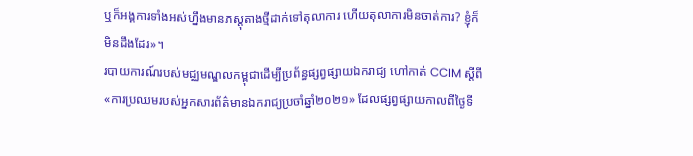ឬក៏អង្គការទាំងអស់ហ្នឹងមានភស្តុតាងថ្មីដាក់ទៅតុលាការ ហើយតុលាការមិនចាត់ការ? ខ្ញុំក៏មិនដឹងដែរ»។
របាយការណ៍របស់មជ្ឈមណ្ឌលកម្ពុជាដើម្បីប្រព័ន្ធផ្សព្វផ្សាយឯករាជ្យ ហៅកាត់ CCIM ស្តីពី «ការប្រឈមរបស់អ្នកសារព័ត៌មានឯករាជ្យប្រចាំឆ្នាំ២០២១» ដែលផ្សព្វផ្សាយកាលពីថ្ងៃទី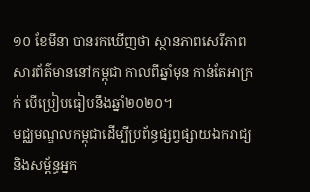១០ ខែមីនា បានរកឃើញថា ស្ថានភាពសេរីភាពសារព័ត៌មាននៅកម្ពុជា កាលពីឆ្នាំមុន កាន់តែអាក្រក់ បើប្រៀបធៀបនឹងឆ្នាំ២០២០។
មជ្ឈមណ្ឌលកម្ពុជាដើម្បីប្រព័ន្ធផ្សព្វផ្សាយឯករាជ្យ និងសម្ព័ន្ធអ្នក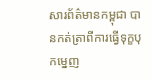សារព័ត៌មានកម្ពុជា បានកត់ត្រាពីការធ្វើទុក្ខបុកម្នេញ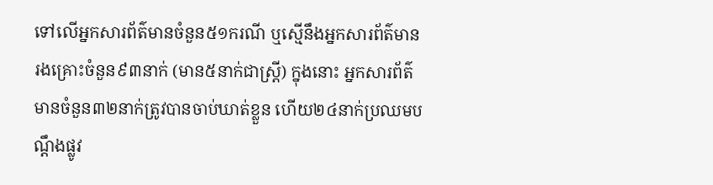ទៅលើអ្នកសារព័ត៌មានចំនួន៥១ករណី ឬស្មើនឹងអ្នកសារព័ត៌មានរងគ្រោះចំនួន៩៣នាក់ (មាន៥នាក់ជាស្ដ្រី) ក្នុងនោះ អ្នកសារព័ត៌មានចំនួន៣២នាក់ត្រូវបានចាប់ឃាត់ខ្លួន ហើយ២៤នាក់ប្រឈមបណ្ដឹងផ្លូវ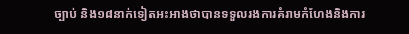ច្បាប់ និង១៨នាក់ទៀតអះអាងថាបានទទួលរងការគំរាមកំហែងនិងការ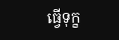ធ្វើទុក្ខ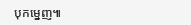បុកម្នេញ៕